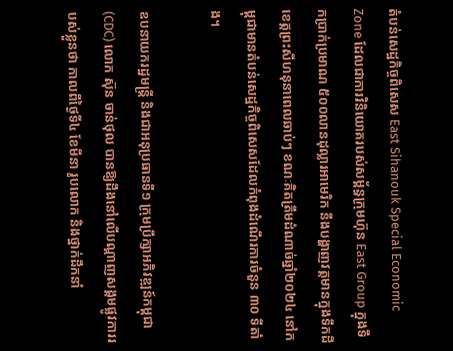តំបន់សេដ្ឋកិច្ចពិសេស East Sihanouk Special Economic Zone ដែលជាការវិនិយោគរបស់សម្ព័ន្ធក្រុមហ៊ុន East Group ក្នុងទឹកប្រាក់ប្រមាណ ៥០០លានដុល្លារអាមេរិក នឹងបង្ហាញវត្តមានក្នុងទឹកដីខេត្តព្រះសីហនុនាពេលឆាប់ៗ ខណៈគិតត្រឹមដំណាច់ឆ្នាំ២០២៤ នៅកម្ពុជាមានតំបន់សេដ្ឋកិច្ចពិសេសដែលកំពុងដំណើរការចំនួន ៣០ ទីតាំង។

ឧបនាយករដ្ឋមន្ត្រី និងជាអនុប្រធានទី១ ក្រុមប្រឹក្សាអភិវឌ្ឍន៍កម្ពុជា(CDC) លោក ស៊ុន ចាន់ថុល បានឱ្យដឹងនៅលើបណ្តាញសង្គមផ្លូវការរបស់ខ្លួនថា កាលពីថ្ងៃទី៤ ខែមីនា រូបលោក និងថ្នាក់ដឹកនាំ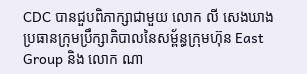CDC បានជួបពិភាក្សាជាមួយ លោក លី សេងឃាង ប្រធានក្រុមប្រឹក្សាភិបាលនៃសម្ព័ន្ធក្រុមហ៊ុន East Group និង លោក ណា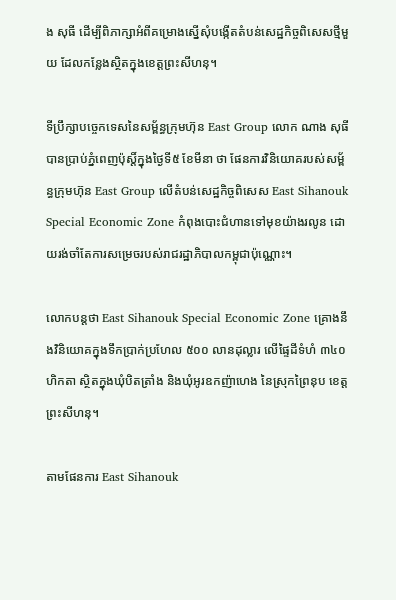ង សុធី ដើម្បីពិភាក្សាអំពីគម្រោងស្នើសុំបង្កើតតំបន់សេដ្ឋកិច្ចពិសេសថ្មីមួយ ដែលកន្លែងស្ថិតក្នុងខេត្តព្រះសីហនុ។

ទីប្រឹក្សាបច្ចេកទេសនៃសម្ព័ន្ធក្រុមហ៊ុន East Group លោក ណាង សុធី បានប្រាប់ភ្នំពេញប៉ុស្តិ៍ក្នុងថ្ងៃទី៥ ខែមីនា ថា ផែនការវិនិយោគរបស់សម្ព័ន្ធក្រុមហ៊ុន East Group លើតំបន់សេដ្ឋកិច្ចពិសេស East Sihanouk Special Economic Zone កំពុងបោះជំហានទៅមុខយ៉ាងរលូន ដោយរង់ចាំតែការសម្រេចរបស់រាជរដ្ឋាភិបាលកម្ពុជាប៉ុណ្ណោះ។

លោកបន្តថា East Sihanouk Special Economic Zone គ្រោងនឹងវិនិយោគក្នុងទឹកប្រាក់ប្រហែល ៥០០ លានដុល្លារ លើផ្ទៃដីទំហំ ៣៤០ហិកតា ស្ថិតក្នុងឃុំបិតត្រាំង និងឃុំអូរឧកញ៉ាហេង នៃស្រុកព្រៃនុប ខេត្តព្រះសីហនុ។

តាមផែនការ East Sihanouk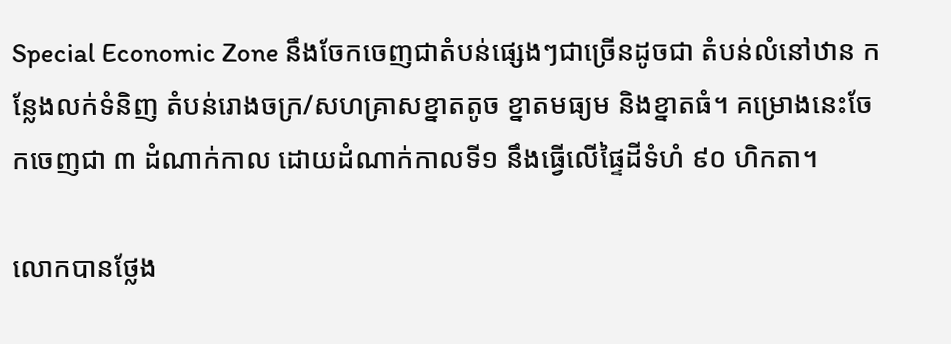Special Economic Zone នឹងចែកចេញជាតំបន់ផ្សេងៗជាច្រើនដូចជា តំបន់លំនៅឋាន កន្លែងលក់ទំនិញ តំបន់រោងចក្រ/សហគ្រាសខ្នាតតូច ខ្នាតមធ្យម និងខ្នាតធំ។ គម្រោងនេះចែកចេញជា ៣ ដំណាក់កាល ដោយដំណាក់កាលទី១ នឹងធ្វើលើផ្ទៃដីទំហំ ៩០ ហិកតា។

លោកបានថ្លែង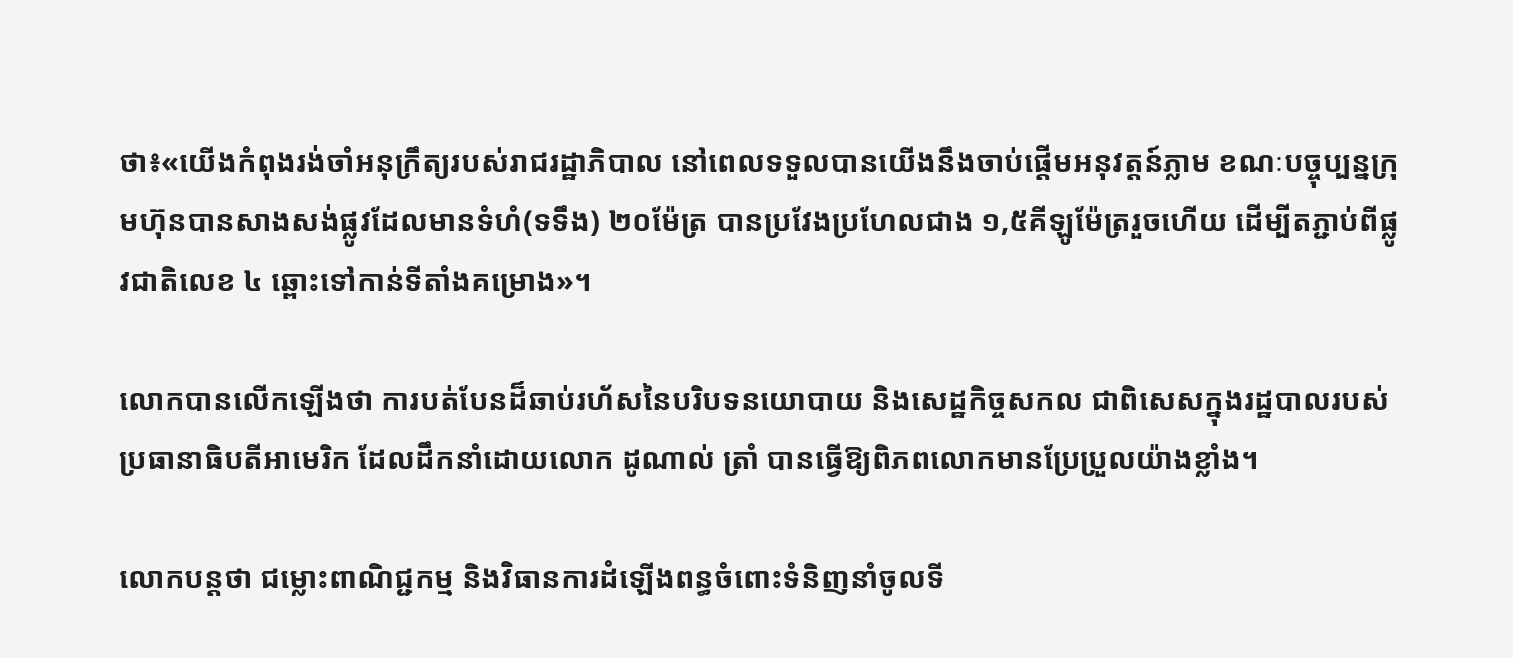ថា៖«យើងកំពុងរង់ចាំអនុក្រឹត្យរបស់រាជរដ្ឋាភិបាល នៅពេលទទួលបានយើងនឹងចាប់ផ្តើមអនុវត្តន៍ភ្លាម ខណៈបច្ចុប្បន្នក្រុមហ៊ុនបានសាងសង់ផ្លូវដែលមានទំហំ(ទទឹង) ២០ម៉ែត្រ បានប្រវែងប្រហែលជាង ១,៥គីឡូម៉ែត្ររួចហើយ ដើម្បីតភ្ជាប់ពីផ្លូវជាតិលេខ ៤ ឆ្ពោះទៅកាន់ទីតាំងគម្រោង»។

លោកបានលើកឡើងថា ការបត់បែនដ៏ឆាប់រហ័សនៃបរិបទនយោបាយ និងសេដ្ឋកិច្ចសកល ជាពិសេសក្នុងរដ្ឋបាលរបស់ប្រធានាធិបតីអាមេរិក ដែលដឹកនាំដោយលោក ដូណាល់ ត្រាំ បានធ្វើឱ្យពិភពលោកមានប្រែប្រួលយ៉ាងខ្លាំង។

លោកបន្តថា ជម្លោះពាណិជ្ជកម្ម និងវិធានការដំឡើងពន្ធចំពោះទំនិញនាំចូលទី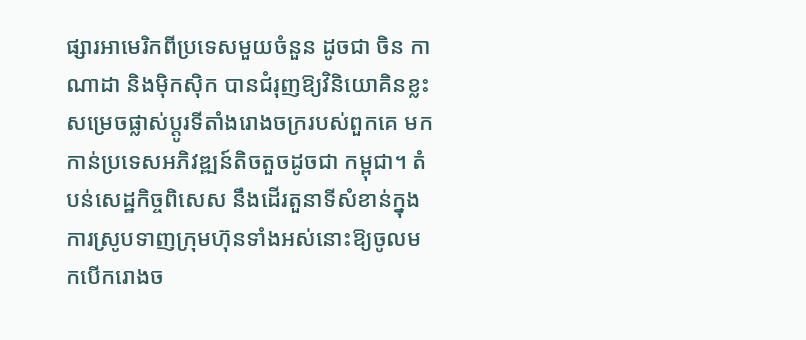ផ្សារអាមេរិកពីប្រទេសមួយចំនួន ដូចជា ចិន កាណាដា និងម៉ិកស៊ិក បានជំរុញឱ្យវិនិយោគិនខ្លះសម្រេចផ្លាស់ប្តូរទីតាំងរោងចក្ររបស់ពួកគេ មកកាន់ប្រទេសអភិវឌ្ឍន៍តិចតួចដូចជា កម្ពុជា។ តំបន់សេដ្ឋកិច្ចពិសេស នឹងដើរតួនាទីសំខាន់ក្នុងការស្រូបទាញក្រុមហ៊ុនទាំងអស់នោះឱ្យចូលមកបើករោងច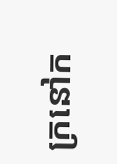ក្រនៅក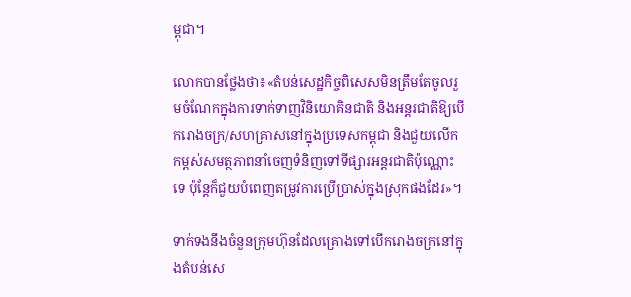ម្ពុជា។

លោកបានថ្លែងថា៖«តំបន់សេដ្ឋកិច្ចពិសេសមិនត្រឹមតែចូលរួមចំណែកក្នុងការទាក់ទាញវិនិយោគិនជាតិ និងអន្តរជាតិឱ្យបើករោងចក្រ/សហគ្រាសនៅក្នុងប្រទេសកម្ពុជា និងជួយលើកកម្ពស់សមត្ថភាពនាំចេញទំនិញទៅទីផ្សារអន្តរជាតិប៉ុណ្ណោះទេ ប៉ុន្តែក៏ជួយបំពេញតម្រូវការប្រើប្រាស់ក្នុងស្រុកផងដែរ»។

ទាក់ទងនឹងចំនួនក្រុមហ៊ុនដែលគ្រោងទៅបើករោងចក្រនៅក្នុងតំបន់សេ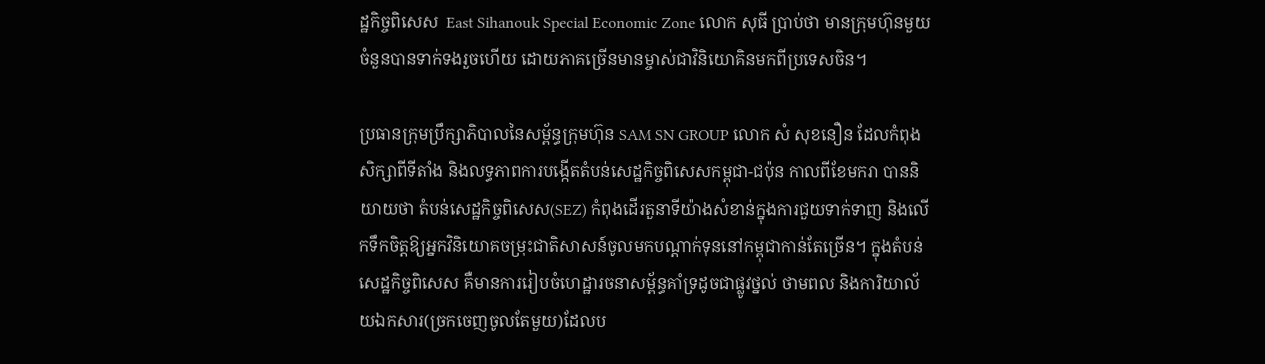ដ្ឋកិច្ចពិសេស  East Sihanouk Special Economic Zone លោក សុធី ប្រាប់ថា មានក្រុមហ៊ុនមួយចំនួនបានទាក់ទងរួចហើយ ដោយភាគច្រើនមានម្ចាស់ជាវិនិយោគិនមកពីប្រទេសចិន។

ប្រធានក្រុមប្រឹក្សាភិបាលនៃសម្ព័ន្ធក្រុមហ៊ុន SAM SN GROUP លោក សំ សុខនឿន ដែលកំពុងសិក្សាពីទីតាំង និងលទ្ធភាពការបង្កើតតំបន់សេដ្ឋកិច្ចពិសេសកម្ពុជា-ជប៉ុន កាលពីខែមករា បាននិយាយថា តំបន់សេដ្ឋកិច្ចពិសេស(SEZ) កំពុងដើរតួនាទីយ៉ាងសំខាន់ក្នុងការជួយទាក់ទាញ និងលើកទឹកចិត្តឱ្យអ្នកវិនិយោគចម្រុះជាតិសាសន៍ចូលមកបណ្តាក់ទុននៅកម្ពុជាកាន់តែច្រើន។ ក្នុងតំបន់សេដ្ឋកិច្ចពិសេស គឺមានការរៀបចំហេដ្ឋារចនាសម្ព័ន្ធគាំទ្រដូចជាផ្លូវថ្នល់ ថាមពល និងការិយាល័យឯកសារ(ច្រកចេញចូលតែមួយ)ដែលប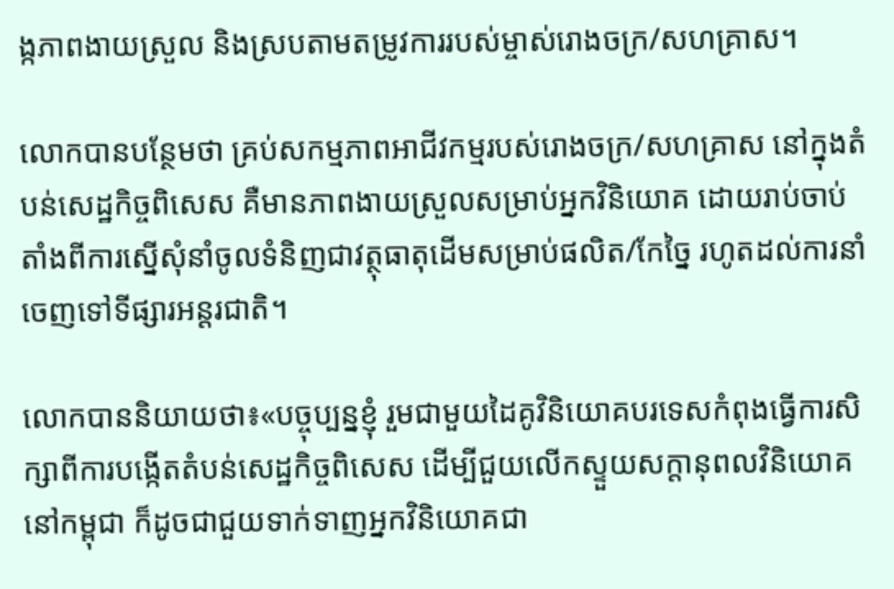ង្កភាពងាយស្រួល និងស្របតាមតម្រូវការរបស់ម្ចាស់រោងចក្រ/សហគ្រាស។

លោកបានបន្ថែមថា គ្រប់សកម្មភាពអាជីវកម្មរបស់រោងចក្រ/សហគ្រាស នៅក្នុងតំបន់សេដ្ឋកិច្ចពិសេស គឺមានភាពងាយស្រួលសម្រាប់អ្នកវិនិយោគ ដោយរាប់ចាប់តាំងពីការស្នើសុំនាំចូលទំនិញជាវត្ថុធាតុដើមសម្រាប់ផលិត/កែច្នៃ រហូតដល់ការនាំចេញទៅទីផ្សារអន្តរជាតិ។

លោកបាននិយាយថា៖«បច្ចុប្បន្នខ្ញុំ រួមជាមួយដៃគូវិនិយោគបរទេសកំពុងធ្វើការសិក្សាពីការបង្កើតតំបន់សេដ្ឋកិច្ចពិសេស ដើម្បីជួយលើកស្ទួយសក្តានុពលវិនិយោគនៅកម្ពុជា ក៏ដូចជាជួយទាក់ទាញអ្នកវិនិយោគជា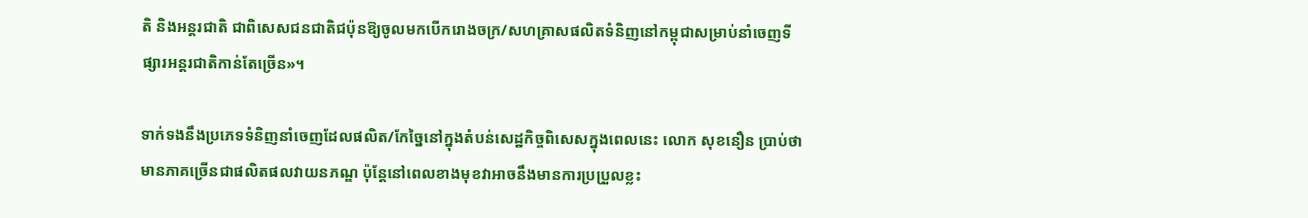តិ និងអន្តរជាតិ ជាពិសេសជនជាតិជប៉ុនឱ្យចូលមកបើករោងចក្រ/សហគ្រាសផលិតទំនិញនៅកម្ពុជាសម្រាប់នាំចេញទីផ្សារអន្តរជាតិកាន់តែច្រើន»។

ទាក់ទងនឹងប្រភេទទំនិញនាំចេញដែលផលិត/កែច្នៃនៅក្នុងតំបន់សេដ្ឋកិច្ចពិសេសក្នុងពេលនេះ លោក សុខនឿន ប្រាប់ថា មានភាគច្រើនជាផលិតផលវាយនភណ្ឌ ប៉ុន្តែនៅពេលខាងមុខវាអាចនឹងមានការប្រប្រួលខ្លះ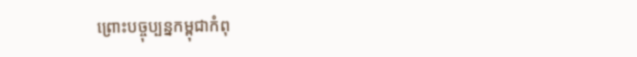ព្រោះបច្ចុប្បន្នកម្ពុជាកំពុ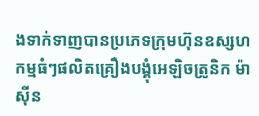ងទាក់ទាញបានប្រភេទក្រុមហ៊ុនឧស្សហកម្មធំៗផលិតគ្រឿងបង្គុំអេឡិចត្រូនិក ម៉ាស៊ីន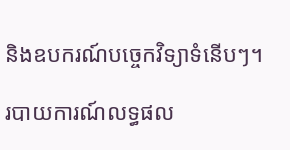និងឧបករណ៍បច្ចេកវិទ្យាទំនើបៗ។

របាយការណ៍លទ្ធផល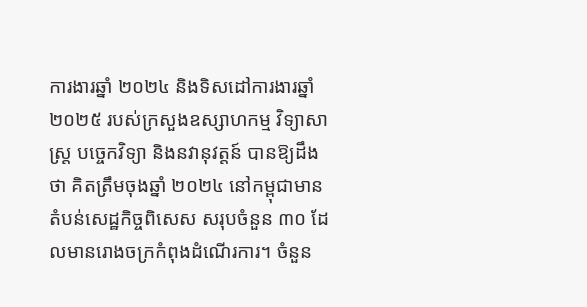ការងារឆ្នាំ ២០២៤ និងទិសដៅការងារឆ្នាំ ២០២៥ របស់ក្រសួងឧស្សាហកម្ម វិទ្យាសាស្រ្ត បច្ចេកវិទ្យា និងនវានុវត្តន៍ បានឱ្យដឹងថា គិតត្រឹមចុងឆ្នាំ ២០២៤ នៅកម្ពុជាមានតំបន់សេដ្ឋកិច្ចពិសេស សរុបចំនួន ៣០ ដែលមានរោងចក្រកំពុងដំណើរការ។ ចំនួន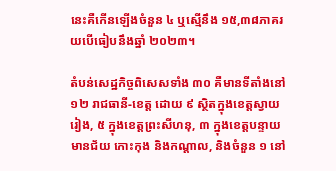នេះគឺកើនឡើងចំនួន ៤ ឬស្មើនឹង ១៥,៣៨ភាគរយបើធៀបនឹងឆ្នាំ ២០២៣។

តំបន់សេដ្ឋកិច្ចពិសេសទាំង ៣០ គឺមានទីតាំងនៅ ១២ រាជធានី-ខេត្ត ដោយ ៩ ស្ថិតក្នុងខេត្តស្វាយរៀង, ៥ ក្នុងខេត្តព្រះសីហនុ, ៣ ក្នុងខេត្តបន្ទាយមានជ័យ កោះកុង និងកណ្តាល, និងចំនួន ១ នៅ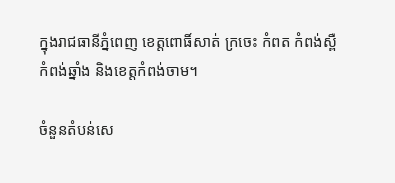ក្នុងរាជធានីភ្នំពេញ ខេត្តពោធិ៍សាត់ ក្រចេះ កំពត កំពង់ស្ពឺ កំពង់ឆ្នាំង និងខេត្តកំពង់ចាម។

ចំនួនតំបន់សេ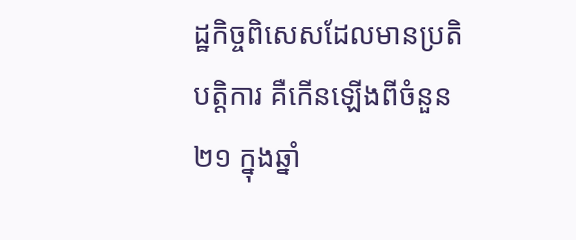ដ្ឋកិច្ចពិសេសដែលមានប្រតិបត្តិការ គឺកើនឡើងពីចំនួន ២១ ក្នុងឆ្នាំ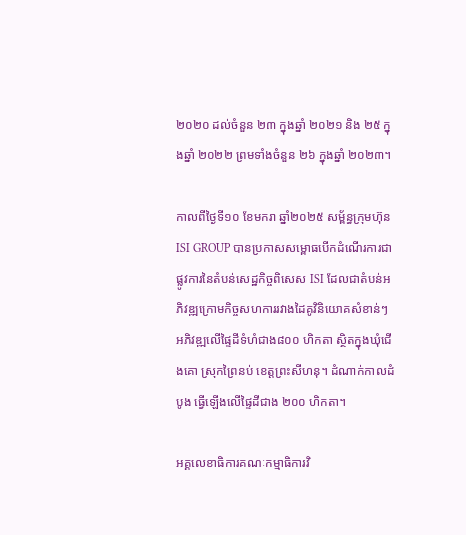២០២០ ដល់ចំនួន ២៣ ក្នុងឆ្នាំ ២០២១ និង ២៥ ក្នុងឆ្នាំ ២០២២ ព្រមទាំងចំនួន ២៦ ក្នុងឆ្នាំ ២០២៣។

កាលពីថ្ងៃទី១០ ខែមករា ឆ្នាំ២០២៥ សម្ព័ន្ធក្រុមហ៊ុន ISI GROUP បានប្រកាសសម្ពោធបើកដំណើរការជាផ្លូវការនៃតំបន់សេដ្ឋកិច្ចពិសេស ISI ដែលជាតំបន់អភិវឌ្ឍក្រោមកិច្ចសហការរវាងដៃគូវិនិយោគសំខាន់ៗ អភិវឌ្ឍលើផ្ទៃដីទំហំជាង៨០០ ហិកតា ស្ថិតក្នុងឃុំជើងគោ ស្រុកព្រៃនប់ ខេត្តព្រះសីហនុ។ ដំណាក់កាលដំបូង ធ្វើឡើងលើផ្ទៃដីជាង ២០០ ហិកតា។

អគ្គលេខាធិការគណៈកម្មាធិការវិ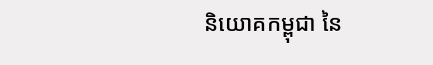និយោគកម្ពុជា នៃ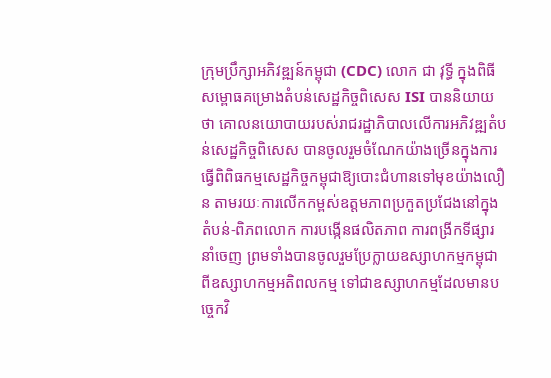ក្រុមប្រឹក្សាអភិវឌ្ឍន៍កម្ពុជា (CDC) លោក ជា វុទ្ធី ក្នុងពិធីសម្ពោធគម្រោងតំបន់សេដ្ឋកិច្ចពិសេស ISI បាននិយាយថា គោលនយោបាយរបស់រាជរដ្ឋាភិបាលលើការអភិវឌ្ឍតំបន់សេដ្ឋកិច្ចពិសេស បានចូលរួមចំណែកយ៉ាងច្រើនក្នុងការធ្វើពិពិធកម្មសេដ្ឋកិច្ចកម្ពុជាឱ្យបោះជំហានទៅមុខយ៉ាងលឿន តាមរយៈការលើកកម្ពស់ឧត្តមភាពប្រកួតប្រជែងនៅក្នុងតំបន់-ពិភពលោក ការបង្កើនផលិតភាព ការពង្រីកទីផ្សារនាំចេញ ព្រមទាំងបានចូលរួមប្រែក្លាយឧស្សាហកម្មកម្ពុជាពីឧស្សាហកម្មអតិពលកម្ម ទៅជាឧស្សាហកម្មដែលមានបច្ចេកវិ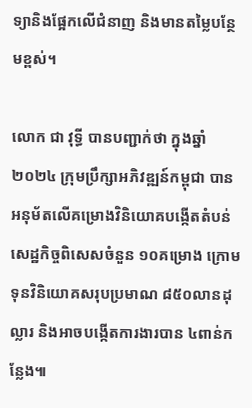ទ្យានិងផ្អែកលើជំនាញ និងមានតម្លៃបន្ថែមខ្ពស់។

លោក ជា វុទ្ធី បានបញ្ជាក់ថា ក្នុងឆ្នាំ២០២៤ ក្រុមប្រឹក្សាអភិវឌ្ឍន៍កម្ពុជា បានអនុម័តលើគម្រោងវិនិយោគបង្កើតតំបន់សេដ្ឋកិច្ចពិសេសចំនួន ១០គម្រោង ក្រោមទុនវិនិយោគសរុបប្រមាណ ៨៥០លានដុល្លារ និងអាចបង្កើតការងារបាន ៤ពាន់កន្លែង៕